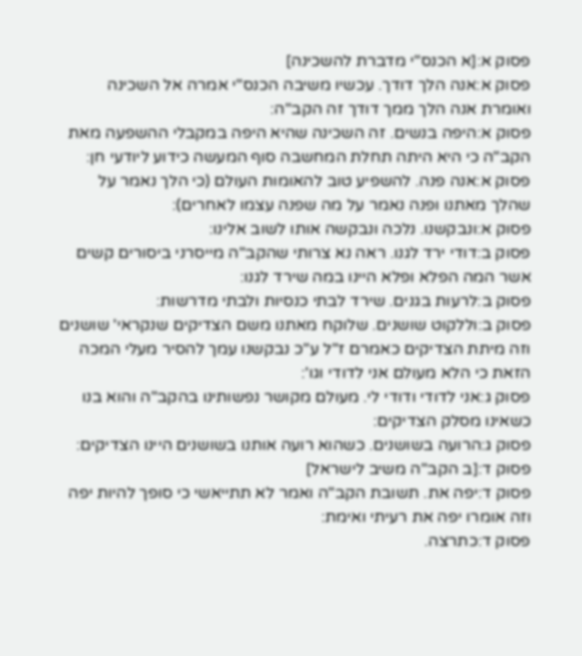פסוק א:[א הכנס"י מדברת להשכינה]
פסוק א:אנה הלך דודך. עכשיו משיבה הכנס"י אמרה אל השכינה ואומרת אנה הלך ממך דודך זה הקב"ה:
פסוק א:היפה בנשים. זה השכינה שהיא היפה במקבלי ההשפעה מאת הקב"ה כי היא היתה תחלת המחשבה סוף המעשה כידוע ליודעי חן:
פסוק א:אנה פנה. להשפיע טוב להאומות העולם (כי הלך נאמר על שהלך מאתנו ופנה נאמר על מה שפנה עצמו לאחרים):
פסוק א:ונבקשנו. נלכה ונבקשה אותו לשוב אלינו:
פסוק ב:דודי ירד לגנו. ראה נא צרותי שהקב"ה מייסרני ביסורים קשים אשר המה הפלא ופלא היינו במה שירד לגנו:
פסוק ב:לרעות בגנים. שירד לבתי כנסיות ולבתי מדרשות:
פסוק ב:וללקוט שושנים. שלוקח מאתנו משם הצדיקים שנקראי' שושנים וזה מיתת הצדיקים כאמרם ז"ל ע"כ נבקשנו עמך להסיר מעלי המכה הזאת כי הלא מעולם אני לדודי וגו':
פסוק ג:אני לדודי ודודי לי. מעולם מקושר נפשותינו בהקב"ה והוא בנו כשאינו מסלק הצדיקים:
פסוק ג:הרועה בשושנים. כשהוא רועה אותנו בשושנים היינו הצדיקים:
פסוק ד:[ב הקב"ה משיב לישראל]
פסוק ד:יפה את. תשובת הקב"ה ואמר לא תתייאשי כי סופך להיות יפה וזה אומרו יפה את רעיתי ואימת:
פסוק ד:כתרצה.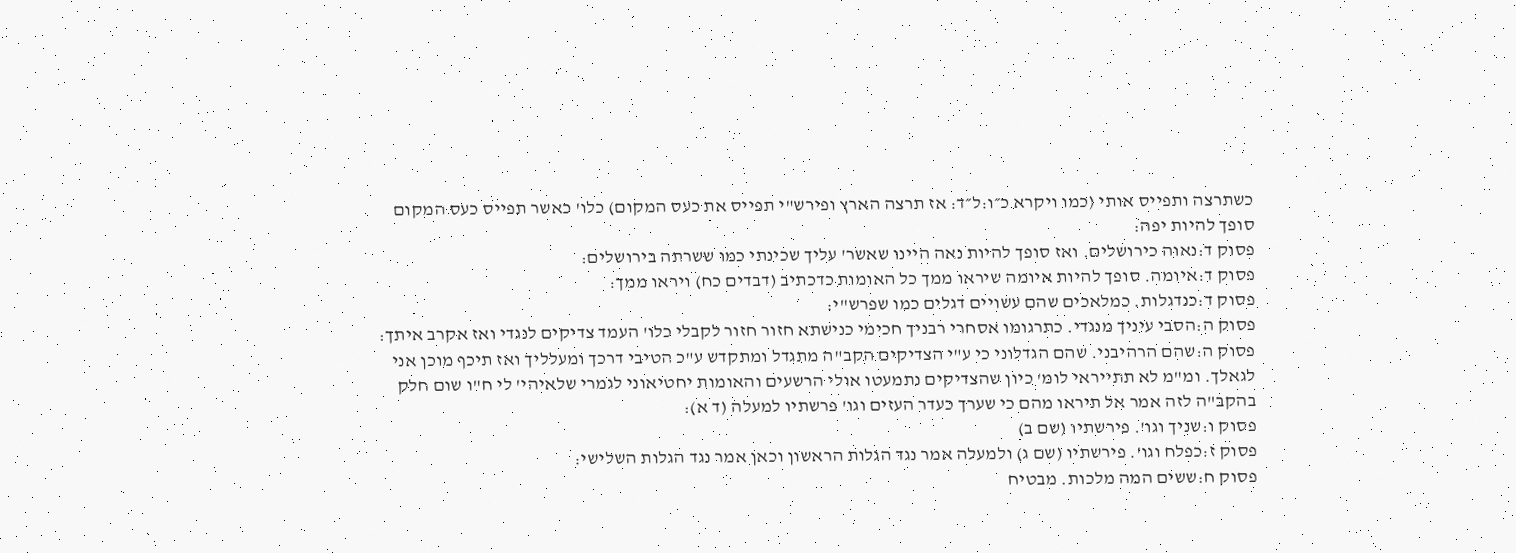כשתרצה ותפייס אותי (כמו ויקרא כ״ו:ל״ד: אז תרצה הארץ ופירש"י תפייס את כעס המקום) כלו' כאשר תפייס כעס המקום סופך להיות יפה:
פסוק ד:נאוה כירושלים. ואז סופך להיות נאה היינו שאשר' עליך שכינתי כמו ששרתה בירושלים:
פסוק ד:איומה. סופך להיות איומה שיראו ממך כל האומות כדכתיב (דבדים כח) ויראו ממך:
פסוק ד:כנדגלות. כמלאכים שהם עשויים דגלים כמו שפרש"י:
פסוק ה:הסבי עיניך מנגדי. כתרגומו אסחרי רבניך חכימי כנישתא חזור חזור לקבלי כלו' העמד צדיקים לנגדי ואז אקרב איתך:
פסוק ה:שהם הרהיבני. שהם הגדלוני כי ע"י הצדיקים הקב"ה מתגדל ומתקדש ע"כ הטיבי דרכך ומעלליך ואז תיכף מוכן אני לגאלך. ומ"מ לא תתייראי לומ' כיון שהצדיקים נתמעטו אולי הרשעים והאומות יחטיאוני לגמרי שלאיהי' לי ח"ו שום חלק בהקב"ה לזה אמר אל תיראו מהם כי שערך כעדר העזים וגו' פרשתיו למעלה (ד א):
פסוק ו:שניך וגו'. פירשתיו (שם ב)
פסוק ז:כפלח וגו'. פירשתיו (שם ג) ולמעלה אמר נגד הגלות הראשון וכאן אמר נגד הגלות השלישי:
פסוק ח:ששים המה מלכות. מבטיח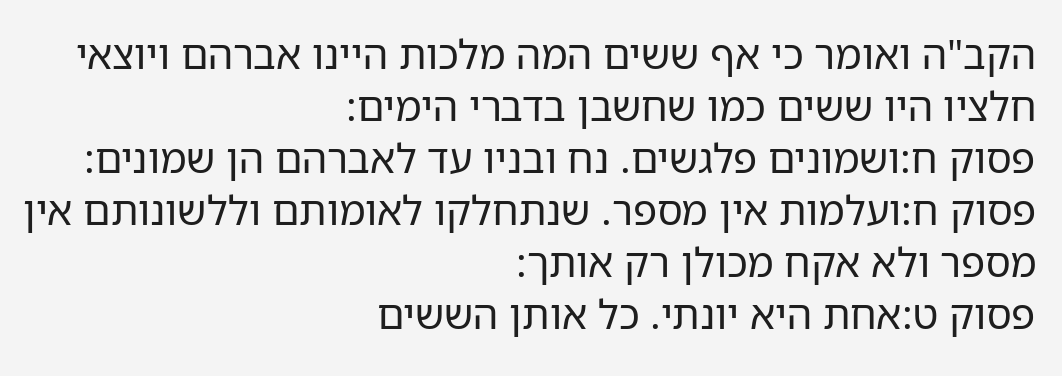הקב"ה ואומר כי אף ששים המה מלכות היינו אברהם ויוצאי חלציו היו ששים כמו שחשבן בדברי הימים:
פסוק ח:ושמונים פלגשים. נח ובניו עד לאברהם הן שמונים:
פסוק ח:ועלמות אין מספר. שנתחלקו לאומותם וללשונותם אין מספר ולא אקח מכולן רק אותך:
פסוק ט:אחת היא יונתי. כל אותן הששים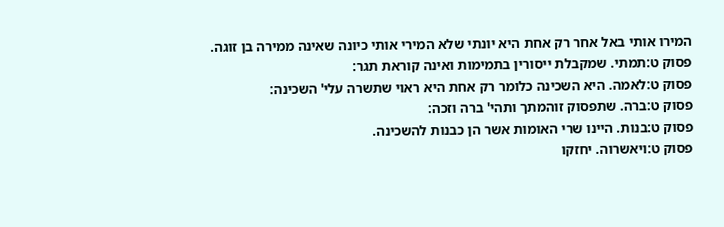המירו אותי באל אחר רק אחת היא יונתי שלא המירי אותי כיונה שאינה ממירה בן זוגה.
פסוק ט:תמתי. שמקבלת ייסורין בתמימות ואינה קוראת תגר:
פסוק ט:לאמה. היא השכינה כלומר רק אחת היא ראוי שתשרה עלי' השכינה:
פסוק ט:ברה. שתפסוק זוהמתך ותהי' ברה וזכה:
פסוק ט:בנות. היינו שרי האומות אשר הן כבנות להשכינה.
פסוק ט:ויאשרוה. יחזקו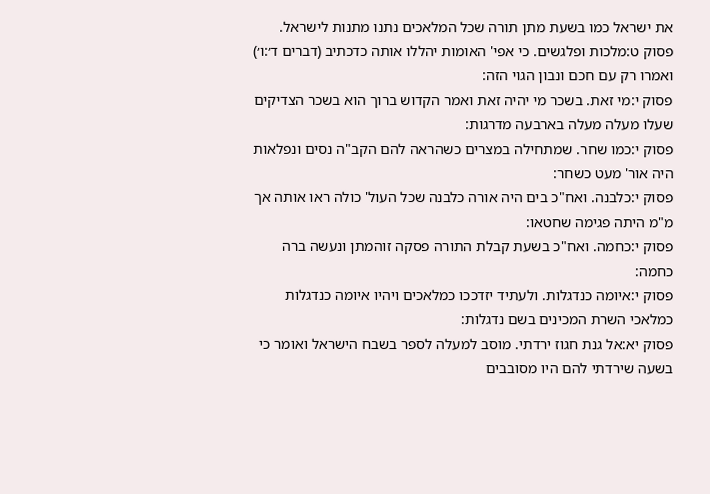את ישראל כמו בשעת מתן תורה שכל המלאכים נתנו מתנות לישראל.
פסוק ט:מלכות ופלגשים. כי אפי' האומות יהללו אותה כדכתיב (דברים ד׳:ו׳) ואמרו רק עם חכם ונבון הגוי הזה:
פסוק י:מי זאת. בשכר מי יהיה זאת ואמר הקדוש ברוך הוא בשכר הצדיקים שעלו מעלה מעלה בארבעה מדרגות:
פסוק י:כמו שחר. שמתחילה במצרים כשהראה להם הקב"ה נסים ונפלאות היה אור' מעט כשחר:
פסוק י:כלבנה. ואח"כ בים היה אורה כלבנה שכל העול' כולה ראו אותה אך מ"מ היתה פגימה שחטאו:
פסוק י:כחמה. ואח"כ בשעת קבלת התורה פסקה זוהמתן ונעשה ברה כחמה:
פסוק י:איומה כנדגלות. ולעתיד יזדככו כמלאכים ויהיו איומה כנדגלות כמלאכי השרת המכינים בשם נדגלות:
פסוק יא:אל גנת חגוז ירדתי. מוסב למעלה לספר בשבח הישראל ואומר כי בשעה שירדתי להם היו מסובבים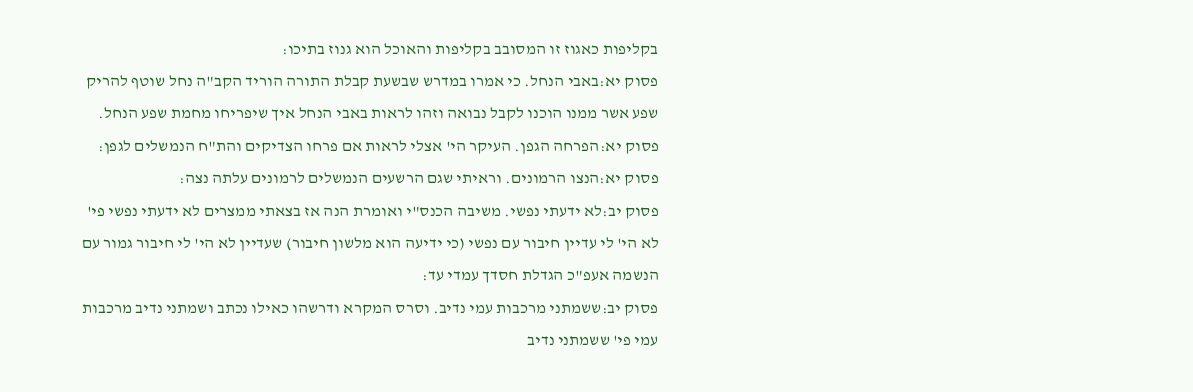בקליפות כאגוז זו המסובב בקליפות והאוכל הוא גנוז בתיכו:
פסוק יא:באבי הנחל. כי אמרו במדרש שבשעת קבלת התורה הוריד הקב"ה נחל שוטף להריק שפע אשר ממנו הוכנו לקבל נבואה וזהו לראות באבי הנחל איך שיפריחו מחמת שפע הנחל.
פסוק יא:הפרחה הגפן. העיקר הי' אצלי לראות אם פרחו הצדיקים והת"ח הנמשלים לגפן:
פסוק יא:הנצו הרמונים. וראיתי שגם הרשעים הנמשלים לרמונים עלתה נצה:
פסוק יב:לא ידעתי נפשי. משיבה הכנס"י ואומרת הנה אז בצאתי ממצרים לא ידעתי נפשי פי' לא הי' לי עדיין חיבור עם נפשי (כי ידיעה הוא מלשון חיבור) שעדיין לא הי' לי חיבור גמור עם הנשמה אעפ"כ הגדלת חסדך עמדי עד:
פסוק יב:ששמתני מרכבות עמי נדיב. וסרס המקרא ודרשהו כאילו נכתב ושמתני נדיב מרכבות עמי פי' ששמתני נדיב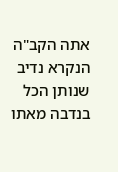אתה הקב"ה הנקרא נדיב שנותן הכל בנדבה מאתו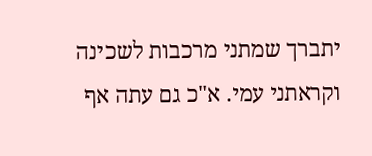יתברך שמתני מרכבות לשכינה וקראתני עמי. א"כ גם עתה אף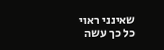שאינני ראוי כל כך עשה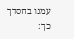עמנו בחסדך כך: